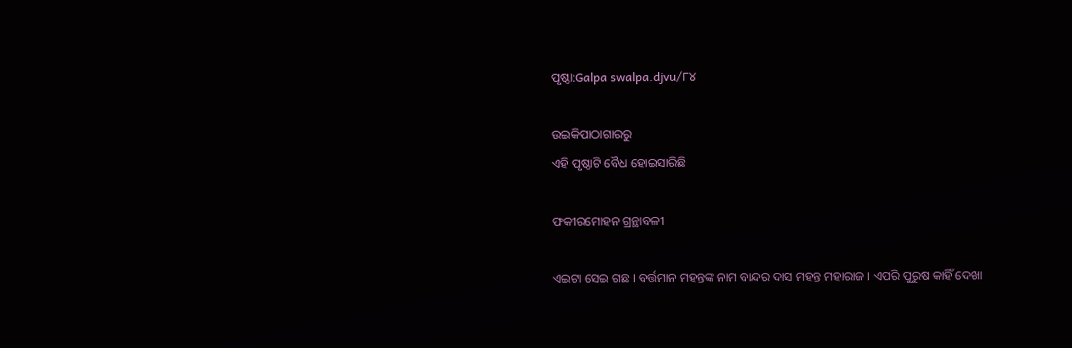ପୃଷ୍ଠା:Galpa swalpa.djvu/୮୪

ଉଇକିପାଠାଗାର‌ରୁ
ଏହି ପୃଷ୍ଠାଟି ବୈଧ ହୋଇସାରିଛି

ଫକୀରମୋହ‌ନ ଗ୍ରନ୍ଥାବଳୀ

ଏଇଟା ସେଇ ଗଛ । ବର୍ତ୍ତମାନ ମହନ୍ତଙ୍କ ନାମ ବାନ୍ଦର ଦାସ ମହନ୍ତ ମହାରାଜ । ଏପରି ପୁରୁଷ କାହିଁ ଦେଖା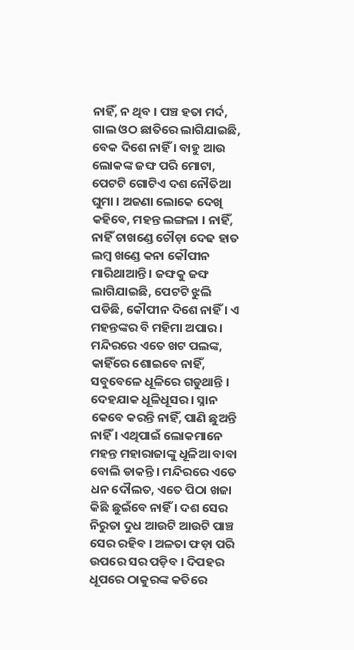ନାହିଁ, ନ ଥିବ । ପଞ୍ଚ ହତା ମର୍ଦ, ଗାଲ ଓଠ ଛାତିରେ ଲାଗିଯାଇଛି, ବେକ ଦିଶେ ନାହିଁ । ବାହୁ ଆଉ ଲୋକଙ୍କ ଜଙ୍ଘ ପରି ମୋଟା, ପେଟଟି ଗୋଟିଏ ଦଶ ନୌତିଆ ଘୁମା । ଅଜଣା ଲୋକେ ଦେଖି କହିବେ, ମହନ୍ତ ଲଙ୍ଗଳା । ନାହିଁ, ନାହିଁ ଚାଖଣ୍ଡେ ଚୌଡ଼ା ଦେଢ ହାତ ଲମ୍ବ ଖଣ୍ଡେ କନା କୌପୀନ ମାରିଥାଆନ୍ତି । ଜଙ୍ଘକୁ ଜଙ୍ଘ ଲାଗିଯାଇଛି, ପେଟଟି ଝୁଲି ପଡିଛି, କୌପୀନ ଦିଶେ ନାହିଁ । ଏ ମହନ୍ତଙ୍କର ବି ମହିମା ଅପାର । ମନ୍ଦିରରେ ଏତେ ଖଟ ପଲଙ୍କ, କାହିଁରେ ଶୋଇବେ ନାହିଁ, ସବୁବେଳେ ଧୂଳିରେ ଗଡୁଥାନ୍ତି । ଦେହଯାକ ଧୂଳିଧୂସର । ସ୍ନାନ କେବେ କରନ୍ତି ନାହିଁ, ପାଣି ଛୁଅନ୍ତି ନାହିଁ । ଏଥିପାଇଁ ଲୋକମାନେ ମହନ୍ତ ମହାରାଜାଙ୍କୁ ଧୂଳିଆ ବାବା ବୋଲି ଡାକନ୍ତି । ମନ୍ଦିରରେ ଏତେ ଧନ ଦୌଲତ, ଏତେ ପିଠା ଖଜା କିଛି ଛୁଇଁବେ ନାହିଁ । ଦଶ ସେର ନିରୁତା ଦୁଧ ଆଉଟି ଆଉଟି ପାଞ୍ଚ ସେର ରହିବ । ଅଳତା ଫଡ଼ା ପରି ଉପରେ ସର ପଡ଼ିବ । ଦିପହର ଧୂପରେ ଠାକୁରଙ୍କ କତିରେ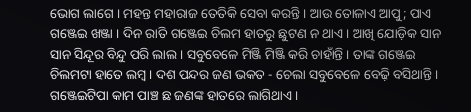ଭୋଗ ଲାଗେ । ମହନ୍ତ ମହାରାଜ ତେତିକି ସେବା କରନ୍ତି । ଆଉ ତୋଳାଏ ଆପୁ; ପାଏ ଗଞ୍ଜେଇ ଖଞ୍ଜା । ଦିନ ରାତି ଗଞ୍ଜେଇ ଚିଲମ ହାତରୁ ଛୁଟଣ ନ ଥାଏ । ଆଖି ଯୋଡ଼ିକ ସାନ ସାନ ସିନ୍ଦୂର ବିନ୍ଦୁ ପରି ଲାଲ । ସବୁବେଳେ ମିଞ୍ଜି ମିଞ୍ଜି କରି ଚାହାଁନ୍ତି । ତାଙ୍କ ଗଞ୍ଜେଇ ଚିଲମଟା ହାତେ ଲମ୍ବ । ଦଶ ପନ୍ଦର ଜଣ ଭକତ - ଚେଲା ସବୁବେଳେ ବେଢ଼ି ବସିଥାନ୍ତି । ଗଞ୍ଜେଇଟିପା କାମ ପାଞ୍ଚ ଛ ଜଣଙ୍କ ହାତରେ ଲାଗିଥାଏ ।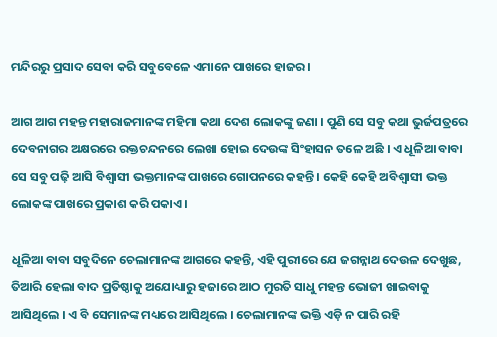ମନ୍ଦିରରୁ ପ୍ରସାଦ ସେବା କରି ସବୁବେଳେ ଏମାନେ ପାଖରେ ହାଜର ।

ଆଗ ଆଗ ମହନ୍ତ ମହାରାଜମାନଙ୍କ ମହିମା କଥା ଦେଶ ଲୋକଙ୍କୁ ଜଣା । ପୁଣି ସେ ସବୁ କଥା ଭୁର୍ଜପତ୍ରରେ ଦେବନାଗର ଅକ୍ଷରରେ ରକ୍ତଚନ୍ଦନରେ ଲେଖା ହୋଇ ଦେଉଙ୍କ ସିଂହାସନ ତଳେ ଅଛି । ଏ ଧୂଳିଆ ବାବା ସେ ସବୁ ପଢ଼ି ଆସି ବିଶ୍ୱାସୀ ଭକ୍ତମାନଙ୍କ ପାଖରେ ଗୋପନରେ କହନ୍ତି । କେହି କେହି ଅବିଶ୍ୱାସୀ ଭକ୍ତ ଲୋକଙ୍କ ପାଖରେ ପ୍ରକାଶ କରି ପକାଏ ।

ଧୂଳିଆ ବାବା ସବୁଦିନେ ଚେଲାମାନଙ୍କ ଆଗରେ କହନ୍ତି, ଏହି ପୁରୀରେ ଯେ ଜଗନ୍ନାଥ ଦେଉଳ ଦେଖୁଛ, ତିଆରି ହେଲା ବାଦ ପ୍ରତିଷ୍ଠାକୁ ଅଯୋଧ୍ୟାରୁ ହଜାରେ ଆଠ ମୁରତି ସାଧୁ ମହନ୍ତ ଭୋଜୀ ଖାଇବାକୁ ଆସିଥିଲେ । ଏ ବି ସେମାନଙ୍କ ମଧ୍ୟରେ ଆସିଥିଲେ । ଚେଲାମାନଙ୍କ ଭକ୍ତି ଏଡ଼ି ନ ପାରି ରହି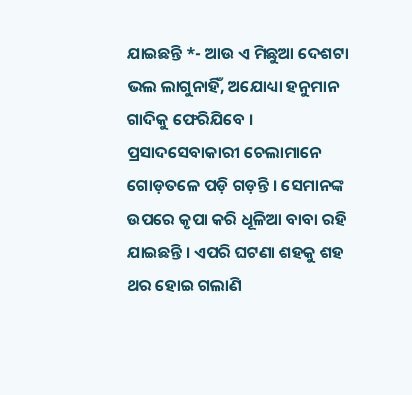ଯାଇଛନ୍ତି *- ଆଉ ଏ ମିଛୁଆ ଦେଶଟା ଭଲ ଲାଗୁନାହିଁ, ଅଯୋଧ୍ୟା ହନୁମାନ ଗାଦିକୁ ଫେରିଯିବେ । ପ୍ରସାଦସେବାକାରୀ ଚେଲାମାନେ ଗୋଡ଼ତଳେ ପଡ଼ି ଗଡ଼ନ୍ତି । ସେମାନଙ୍କ ଉପରେ କୃପା କରି ଧୂଳିଆ ବାବା ରହି ଯାଇଛନ୍ତି । ଏପରି ଘଟଣା ଶହକୁ ଶହ ଥର ହୋଇ ଗଲାଣି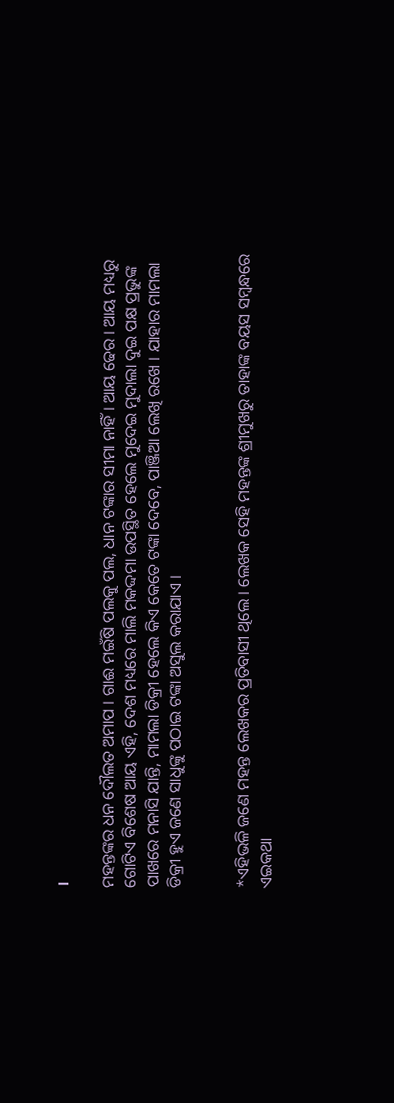।

ମହନ୍ତଙ୍କର ଧନ ଦୌଲତ ଅମାପ । ଗାଈ ମଇଁଷି ପଲକୁ ପଲ, ଧାନ ଟଙ୍କାର ସୀମା ନାହିଁ । ଆୟ ଢେର । ଆୟ ମଧ୍ୟରୁ ଗୋଟିଏ ବିଶେଷ ଆୟ ଏହି, ଦେଶ ମଧ୍ୟରେ ମାଲି ମକଦ୍ଦମା ଉପସ୍ଥିତ ହେଲେ ମୁଦେଇ ମୁଦାଲା ଦୁଇ ପକ୍ଷ ପ୍ରଭୁଙ୍କ ପାଖରେ ମନାସି ଯାନ୍ତି, ମାମଲା ଡିକ୍ରୀ ହେଲେ କିଏ କେତେ ଟଙ୍କା ଦେବେ, ପାଞ୍ଜିଆ ଲେଖି ରଖେ । ଯାହାର ମାମଲା ଡିକ୍ରୀ ହୁଏ ଜଣେ ସାଧୁଙ୍କୁ ପଠାଇ ଟଙ୍କା ଅସୁଲ କରାଯାଏ ।


*ଏହିଭଳି ଜଣେ ମହନ୍ତ ଲେଖକର ପ୍ରତିବାସୀ ଥିଲେ । ଲେଖକ ସେହି ମହନ୍ତଙ୍କ ଶ୍ରୀମୁଖରୁ ତାହାଙ୍କ ବୟସ ସମ୍ବନ୍ଧରେ ଏଇକଥା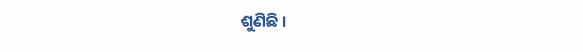ଶୁଣିଛି ।